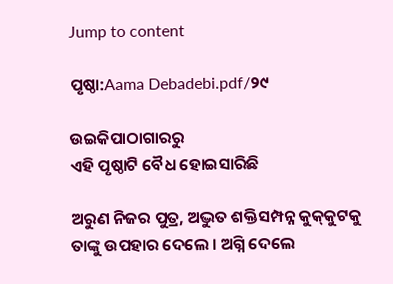Jump to content

ପୃଷ୍ଠା:Aama Debadebi.pdf/୨୯

ଉଇକିପାଠାଗାର‌ରୁ
ଏହି ପୃଷ୍ଠାଟି ବୈଧ ହୋଇସାରିଛି

ଅରୁଣ ନିଜର ପୁତ୍ର, ଅଦ୍ଭୁତ ଶକ୍ତିସମ୍ପନ୍ନ କୁକ୍‌କୁଟକୁ ତାଙ୍କୁ ଉପହାର ଦେଲେ । ଅଗ୍ନି ଦେଲେ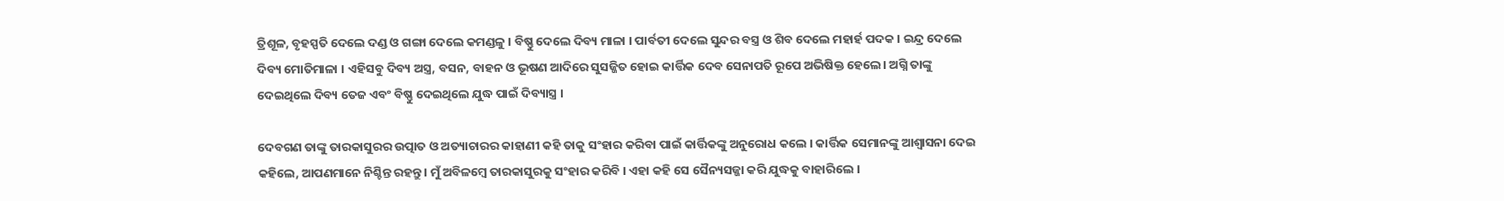ତ୍ରିଶୂଳ, ବୃହସ୍ପତି ଦେଲେ ଦଣ୍ଡ ଓ ଗଙ୍ଗା ଦେଲେ କମଣ୍ଡଳୁ । ବିଷ୍ଣୁ ଦେଲେ ଦିବ୍ୟ ମାଳା । ପାର୍ବତୀ ଦେଲେ ସୁନ୍ଦର ବସ୍ତ୍ର ଓ ଶିବ ଦେଲେ ମହାର୍ହ ପଦକ । ଇନ୍ଦ୍ର ଦେଲେ ଦିବ୍ୟ ମୋତିମାଳା । ଏହିସବୁ ଦିବ୍ୟ ଅସ୍ତ୍ର, ବସନ, ବାହନ ଓ ଭୂଷଣ ଆଦିରେ ସୁସଜ୍ଜିତ ହୋଇ କାର୍ତ୍ତିକ ଦେବ ସେନାପତି ରୂପେ ଅଭିଷିକ୍ତ ହେଲେ। ଅଗ୍ନି ତାଙ୍କୁ ଦେଇଥିଲେ ଦିବ୍ୟ ତେଜ ଏବଂ ବିଷ୍ଣୁ ଦେଇଥିଲେ ଯୁଦ୍ଧ ପାଇଁ ଦିବ୍ୟାସ୍ତ୍ର ।

ଦେବଗଣ ତାଙ୍କୁ ତାରକାସୁରର ଉତ୍ପାତ ଓ ଅତ୍ୟାଚାରର କାହାଣୀ କହି ତାକୁ ସଂହାର କରିବା ପାଇଁ କାର୍ତ୍ତିକଙ୍କୁ ଅନୁରୋଧ କଲେ । କାର୍ତ୍ତିକ ସେମାନଙ୍କୁ ଆଶ୍ୱାସନା ଦେଇ କହିଲେ, ଆପଣମାନେ ନିଶ୍ଚିନ୍ତ ରହନ୍ତୁ । ମୁଁ ଅବିଳମ୍ବେ ତାରକାସୁରକୁ ସଂହାର କରିବି । ଏହା କହି ସେ ସୈନ୍ୟସଜ୍ଜା କରି ଯୁଦ୍ଧକୁ ବାହାରିଲେ ।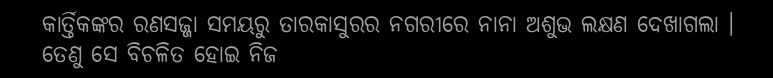କାର୍ତ୍ତିକଙ୍କର ରଣସଜ୍ଜା ସମୟରୁ ତାରକାସୁରର ନଗରୀରେ ନାନା ଅଶୁଭ ଲକ୍ଷଣ ଦେଖାଗଲା । ତେଣୁ ସେ ବିଚଳିତ ହୋଇ ନିଜ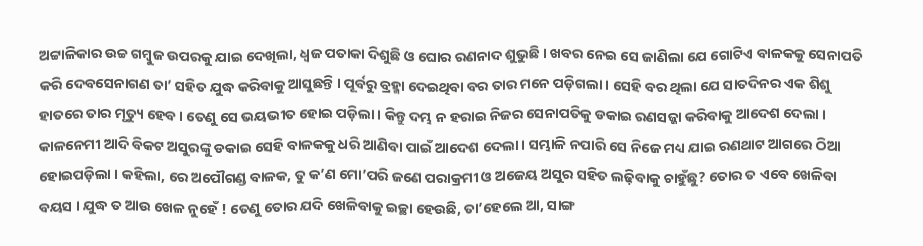ଅଟ୍ଟାଳିକାର ଉଚ୍ଚ ଗମ୍ବୁଜ ଉପରକୁ ଯାଇ ଦେଖିଲା, ଧ୍ୱଜ ପତାକା ଦିଶୁଛି ଓ ଘୋର ରଣନାଦ ଶୁଭୁଛି । ଖବର ନେଇ ସେ ଜାଣିଲା ଯେ ଗୋଟିଏ ବାଳକକୁ ସେନାପତି କରି ଦେବସେନାଗଣ ତା’ ସହିତ ଯୁଦ୍ଧ କରିବାକୁ ଆସୁଛନ୍ତି । ପୂର୍ବରୁ ବ୍ରହ୍ମା ଦେଇଥିବା ବର ତାର ମନେ ପଡ଼ିଗଲା । ସେହି ବର ଥିଲା ଯେ ସାତଦିନର ଏକ ଶିଶୁ ହାତରେ ତାର ମୃତ୍ୟୁ ହେବ । ତେଣୁ ସେ ଭୟଭୀତ ହୋଇ ପଡ଼ିଲା । କିନ୍ତୁ ଦମ୍ଭ ନ ହରାଇ ନିଜର ସେନାପତିକୁ ଡକାଇ ରଣସଜ୍ଜା କରିବାକୁ ଆଦେଶ ଦେଲା । କାଳନେମୀ ଆଦି ବିକଟ ଅସୁରଙ୍କୁ ଡକାଇ ସେହି ବାଳକକୁ ଧରି ଆଣିବା ପାଇଁ ଆଦେଶ ଦେଲା । ସମ୍ଭାଳି ନପାରି ସେ ନିଜେ ମଧ୍ୟ ଯାଇ ରଣଥାଟ ଆଗରେ ଠିଆ ହୋଇପଡ଼ିଲା । କହିଲା, ରେ ଅପୌଗଣ୍ଡ ବାଳକ, ତୁ କ’ଣ ମୋ’ପରି ଜଣେ ପରାକ୍ରମୀ ଓ ଅଜେୟ ଅସୁର ସହିତ ଲଢ଼ିବାକୁ ଚାହୁଁଛୁ? ତୋର ତ ଏବେ ଖେଳିବା ବୟସ । ଯୁଦ୍ଧ ତ ଆଉ ଖେଳ ନୁହେଁ ! ତେଣୁ ତୋର ଯଦି ଖେଳିବାକୁ ଇଚ୍ଛା ହେଉଛି, ତା’ହେଲେ ଆ, ସାଙ୍ଗ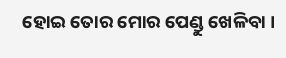ହୋଇ ତୋର ମୋର ପେଣ୍ଡୁ ଖେଳିବା ।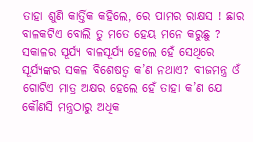ତାହା ଶୁଣି କାର୍ତ୍ତିକ କହିଲେ, ରେ ପାମର ରାକ୍ଷସ ! ଛାର ବାଳକଟିଏ ବୋଲି ତୁ ମତେ ହେୟ ମନେ କରୁଛୁ ? ସକାଳର ସୂର୍ଯ୍ୟ ବାଳସୂର୍ଯ୍ୟ ହେଲେ ହେଁ ସେଥିରେ ସୂର୍ଯ୍ୟଙ୍କର ସକଳ ବିଶେଷତ୍ୱ କ’ଣ ନଥାଏ? ବୀଜମନ୍ତ୍ର ଓଁ ଗୋଟିଏ ମାତ୍ର ଅକ୍ଷର ହେଲେ ହେଁ ତାହା କ’ଣ ଯେ କୌଣସି ମନ୍ତ୍ରଠାରୁ ଅଧିକ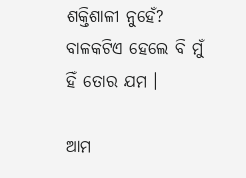ଶକ୍ତିଶାଳୀ ନୁହେଁ? ବାଳକଟିଏ ହେଲେ ବି ମୁଁ ହିଁ ତୋର ଯମ ।

ଆମ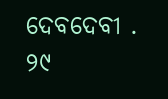ଦେବଦେବୀ . ୨୯